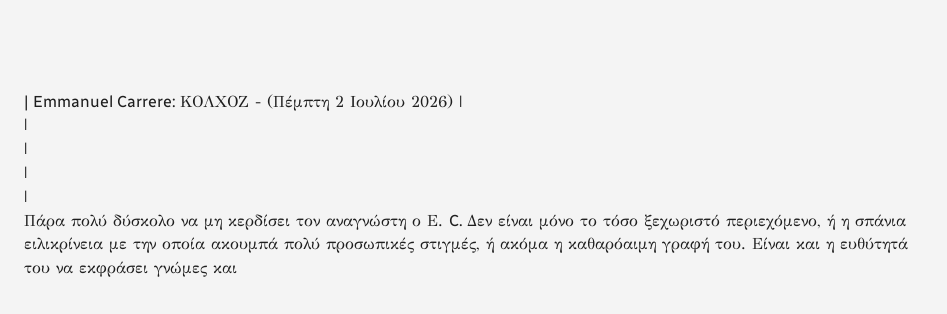| Emmanuel Carrere: ΚΟΛΧΟΖ - (Πέμπτη 2 Ιουλίου 2026) |
|
|
|
|
Πάρα πολύ δύσκολο να μη κερδίσει τον αναγνώστη ο Ε. C. Δεν είναι μόνο το τόσο ξεχωριστό περιεχόμενο, ή η σπάνια ειλικρίνεια με την οποία ακουμπά πολύ προσωπικές στιγμές, ή ακόμα η καθαρόαιμη γραφή του. Είναι και η ευθύτητά του να εκφράσει γνώμες και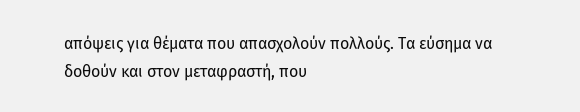απόψεις για θέματα που απασχολούν πολλούς. Τα εύσημα να δοθούν και στον μεταφραστή, που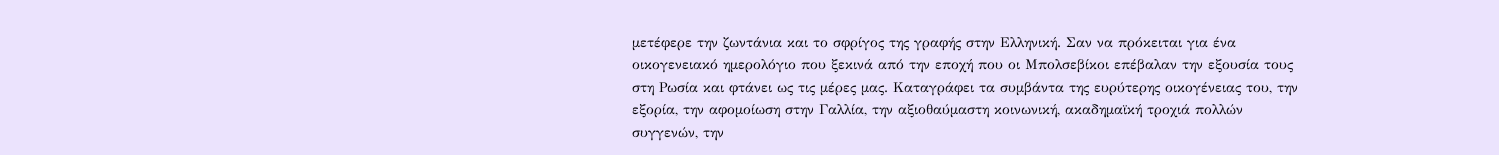μετέφερε την ζωντάνια και το σφρίγος της γραφής στην Ελληνική. Σαν να πρόκειται για ένα οικογενειακό ημερολόγιο που ξεκινά από την εποχή που οι Μπολσεβίκοι επέβαλαν την εξουσία τους στη Ρωσία και φτάνει ως τις μέρες μας. Καταγράφει τα συμβάντα της ευρύτερης οικογένειας του, την εξορία, την αφομοίωση στην Γαλλία, την αξιοθαύμαστη κοινωνική, ακαδημαϊκή τροχιά πολλών συγγενών, την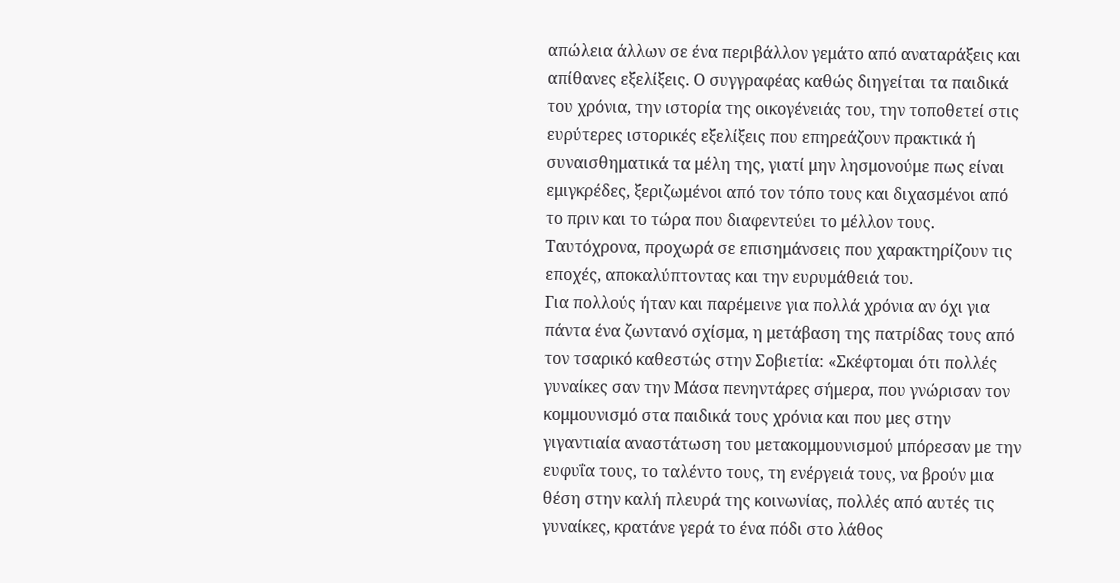απώλεια άλλων σε ένα περιβάλλον γεμάτο από αναταράξεις και απίθανες εξελίξεις. Ο συγγραφέας καθώς διηγείται τα παιδικά του χρόνια, την ιστορία της οικογένειάς του, την τοποθετεί στις ευρύτερες ιστορικές εξελίξεις που επηρεάζουν πρακτικά ή συναισθηματικά τα μέλη της, γιατί μην λησμονούμε πως είναι εμιγκρέδες, ξεριζωμένοι από τον τόπο τους και διχασμένοι από το πριν και το τώρα που διαφεντεύει το μέλλον τους. Ταυτόχρονα, προχωρά σε επισημάνσεις που χαρακτηρίζουν τις εποχές, αποκαλύπτοντας και την ευρυμάθειά του.
Για πολλούς ήταν και παρέμεινε για πολλά χρόνια αν όχι για πάντα ένα ζωντανό σχίσμα, η μετάβαση της πατρίδας τους από τον τσαρικό καθεστώς στην Σοβιετία: «Σκέφτομαι ότι πολλές γυναίκες σαν την Μάσα πενηντάρες σήμερα, που γνώρισαν τον κομμουνισμό στα παιδικά τους χρόνια και που μες στην γιγαντιαία αναστάτωση του μετακομμουνισμού μπόρεσαν με την ευφυΐα τους, το ταλέντο τους, τη ενέργειά τους, να βρούν μια θέση στην καλή πλευρά της κοινωνίας, πολλές από αυτές τις γυναίκες, κρατάνε γερά το ένα πόδι στο λάθος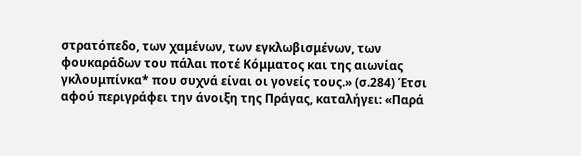στρατόπεδο, των χαμένων, των εγκλωβισμένων, των φουκαράδων του πάλαι ποτέ Κόμματος και της αιωνίας γκλουμπίνκα* που συχνά είναι οι γονείς τους.» (σ.284) Έτσι αφού περιγράφει την άνοιξη της Πράγας, καταλήγει: «Παρά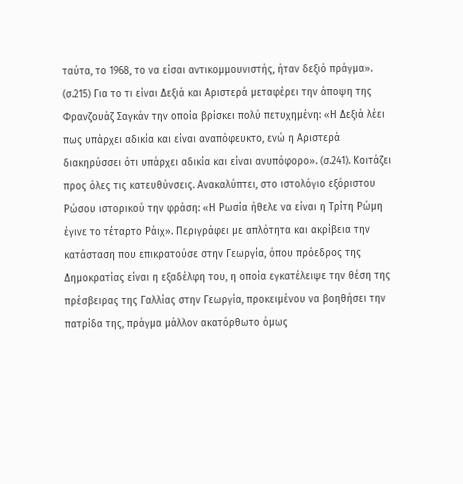ταύτα, το 1968, το να είσαι αντικομμουνιστής, ήταν δεξιό πράγμα». (σ.215) Για το τι είναι Δεξιά και Αριστερά μεταφέρει την άποψη της Φρανζουάζ Σαγκάν την οποία βρίσκει πολύ πετυχημένη: «Η Δεξιά λέει πως υπάρχει αδικία και είναι αναπόφευκτο, ενώ η Αριστερά διακηρύσσει ότι υπάρχει αδικία και είναι ανυπόφορο». (σ.241). Κοιτάζει προς όλες τις κατευθύνσεις. Ανακαλύπτει, στο ιστολόγιο εξόριστου Ρώσου ιστορικού την φράση: «Η Ρωσία ήθελε να είναι η Τρίτη Ρώμη έγινε το τέταρτο Ράιχ». Περιγράφει με απλότητα και ακρίβεια την κατάσταση που επικρατούσε στην Γεωργία, όπου πρόεδρος της Δημοκρατίας είναι η εξαδέλφη του, η οποία εγκατέλειψε την θέση της πρέσβειρας της Γαλλίας στην Γεωργία, προκειμένου να βοηθήσει την πατρίδα της, πράγμα μάλλον ακατόρθωτο όμως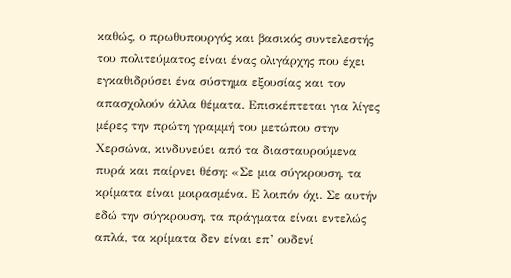καθώς, ο πρωθυπουργός και βασικός συντελεστής του πολιτεύματος είναι ένας ολιγάρχης που έχει εγκαθιδρύσει ένα σύστημα εξουσίας και τον απασχολούν άλλα θέματα. Επισκέπτεται για λίγες μέρες την πρώτη γραμμή του μετώπου στην Χερσώνα, κινδυνεύει από τα διασταυρούμενα πυρά και παίρνει θέση: «Σε μια σύγκρουση, τα κρίματα είναι μοιρασμένα. Ε λοιπόν όχι. Σε αυτήν εδώ την σύγκρουση, τα πράγματα είναι εντελώς απλά, τα κρίματα δεν είναι επ’ ουδενί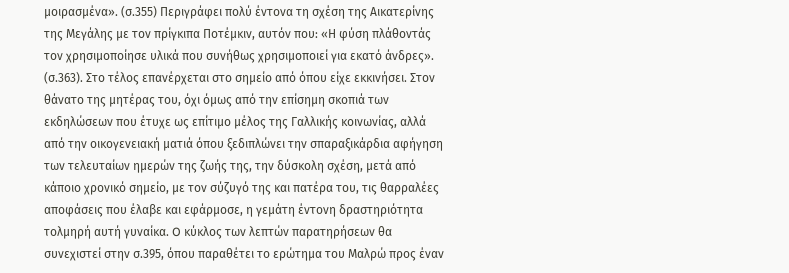μοιρασμένα». (σ.355) Περιγράφει πολύ έντονα τη σχέση της Αικατερίνης της Μεγάλης με τον πρίγκιπα Ποτέμκιν, αυτόν που: «Η φύση πλάθοντάς τον χρησιμοποίησε υλικά που συνήθως χρησιμοποιεί για εκατό άνδρες». (σ.363). Στο τέλος επανέρχεται στο σημείο από όπου είχε εκκινήσει. Στον θάνατο της μητέρας του, όχι όμως από την επίσημη σκοπιά των εκδηλώσεων που έτυχε ως επίτιμο μέλος της Γαλλικής κοινωνίας, αλλά από την οικογενειακή ματιά όπου ξεδιπλώνει την σπαραξικάρδια αφήγηση των τελευταίων ημερών της ζωής της, την δύσκολη σχέση, μετά από κάποιο χρονικό σημείο, με τον σύζυγό της και πατέρα του, τις θαρραλέες αποφάσεις που έλαβε και εφάρμοσε, η γεμάτη έντονη δραστηριότητα τολμηρή αυτή γυναίκα. O κύκλος των λεπτών παρατηρήσεων θα συνεχιστεί στην σ.395, όπου παραθέτει το ερώτημα του Μαλρώ προς έναν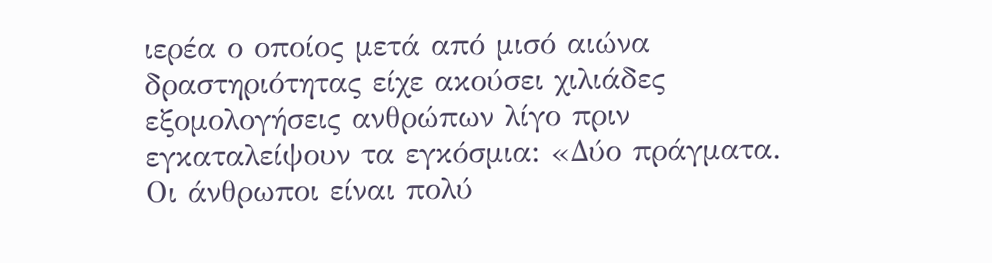ιερέα ο οποίος μετά από μισό αιώνα δραστηριότητας είχε ακούσει χιλιάδες εξομολογήσεις ανθρώπων λίγο πριν εγκαταλείψουν τα εγκόσμια: «Δύο πράγματα. Οι άνθρωποι είναι πολύ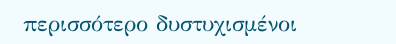περισσότερο δυστυχισμένοι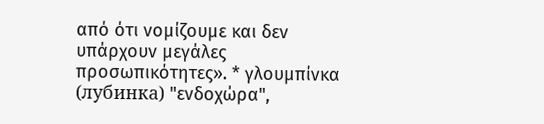από ότι νομίζουμε και δεν υπάρχουν μεγάλες προσωπικότητες». * γλουμπίνκα (лубинка) "ενδοχώρα",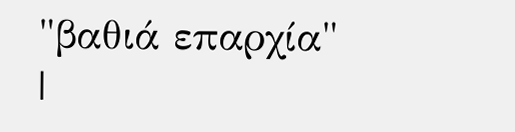"βαθιά επαρχία"
|